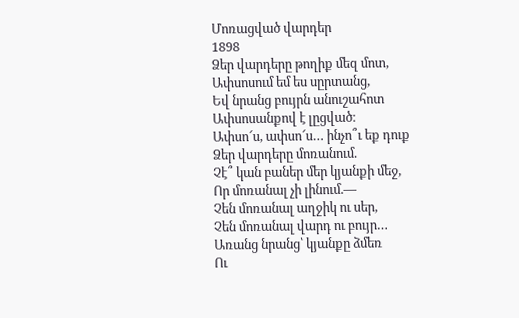Մոռացված վարդեր
1898
Ձեր վարդերը թողիք մեզ մոտ,
Ափսոսում եմ ես սըրտանց,
Եվ նրանց բույրն անուշահոտ
Ափսոսանքով է լըցված։
Ափսո՜ս, ափսո՜ս… ինչո՞ւ եք դուք
Ձեր վարդերը մոռանում.
Չէ՞ կան բաներ մեր կյանքի մեջ,
Որ մոռանալ չի լինում.—
Չեն մոռանալ աղջիկ ու սեր,
Չեն մոռանալ վարդ ու բույր…
Առանց նրանց՝ կյանքը ձմեռ
Ու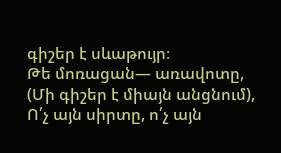գիշեր է սևաթույր։
Թե մոռացան— առավոտը,
(Մի գիշեր է միայն անցնում),
Ո՛չ այն սիրտը, ո՛չ այն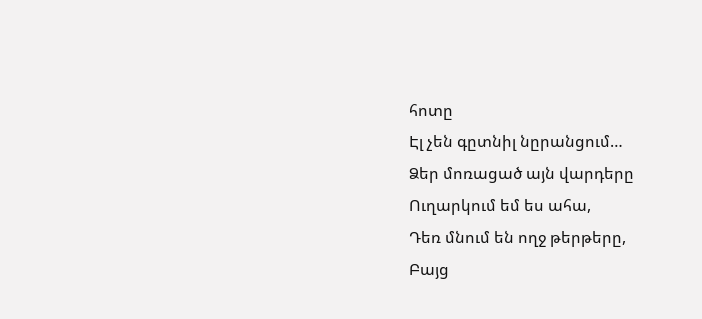հոտը
Էլ չեն գըտնիլ նըրանցում…
Ձեր մոռացած այն վարդերը
Ուղարկում եմ ես ահա,
Դեռ մնում են ողջ թերթերը,
Բայց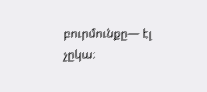բուրմունքը— էլ չըկա։